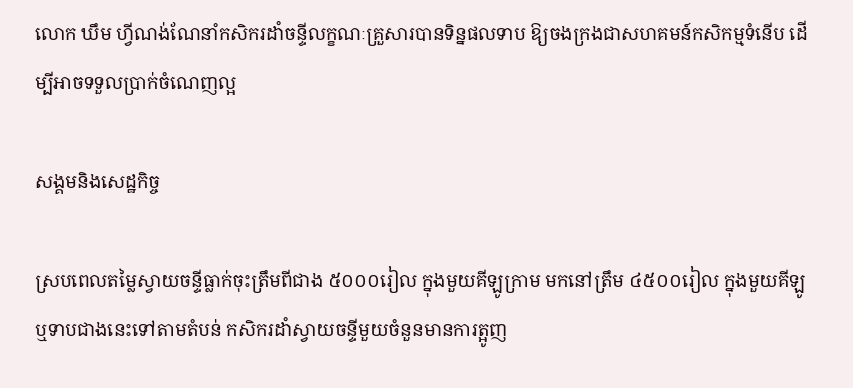លោក ឃឹម ហ្វីណង់ណែនាំកសិករដាំចន្ទីលក្ខណៈគ្រួសារបានទិន្នផលទាប ឱ្យចងក្រងជាសហគមន៍កសិកម្មទំនើប ដើម្បីអាចទទួលប្រាក់ចំណេញល្អ

សង្គមនិងសេដ្ឋកិច្ច

ស្របពេលតម្លៃស្វាយចន្ទីធ្លាក់ចុះត្រឹមពីជាង ៥០០០រៀល ក្នុងមួយគីឡូក្រាម មកនៅត្រឹម ៤៥០០រៀល ក្នុងមួយគីឡូ ឬទាបជាងនេះទៅតាមតំបន់ កសិករដាំស្វាយចន្ទីមួយចំនួនមានការត្អូញ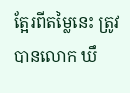ត្អែរពីតម្លៃនេះ ត្រូវបានលោក ឃឹ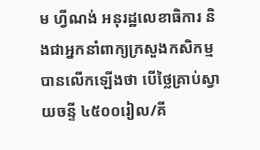ម ហ្វីណង់ អនុរដ្ឋលេខាធិការ និងជាអ្នកនាំពាក្យក្រសួងកសិកម្ម បានលើកឡើងថា បើថ្លៃគ្រាប់ស្វាយចន្ទី ៤៥០០រៀល/គី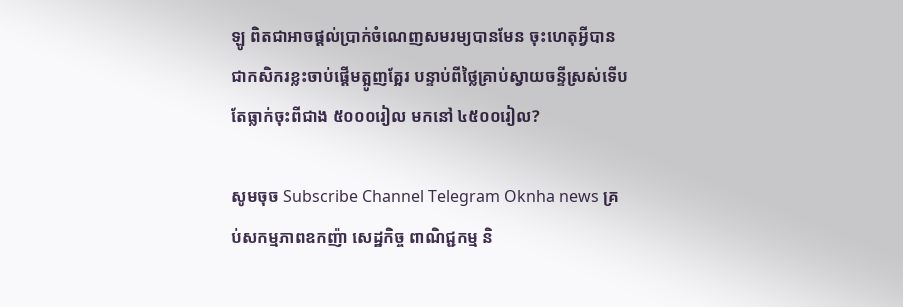ឡូ ពិតជាអាចផ្តល់ប្រាក់ចំណេញសមរម្យបានមែន ចុះហេតុអ្វីបានជាកសិករខ្លះចាប់ផ្តើមត្អូញត្អែរ បន្ទាប់ពីថ្លៃគ្រាប់ស្វាយចន្ទីស្រស់ទើបតែធ្លាក់ចុះពីជាង ៥០០០រៀល មកនៅ ៤៥០០រៀល?

សូមចុច Subscribe Channel Telegram Oknha news គ្រប់សកម្មភាពឧកញ៉ា សេដ្ឋកិច្ច ពាណិជ្ជកម្ម និ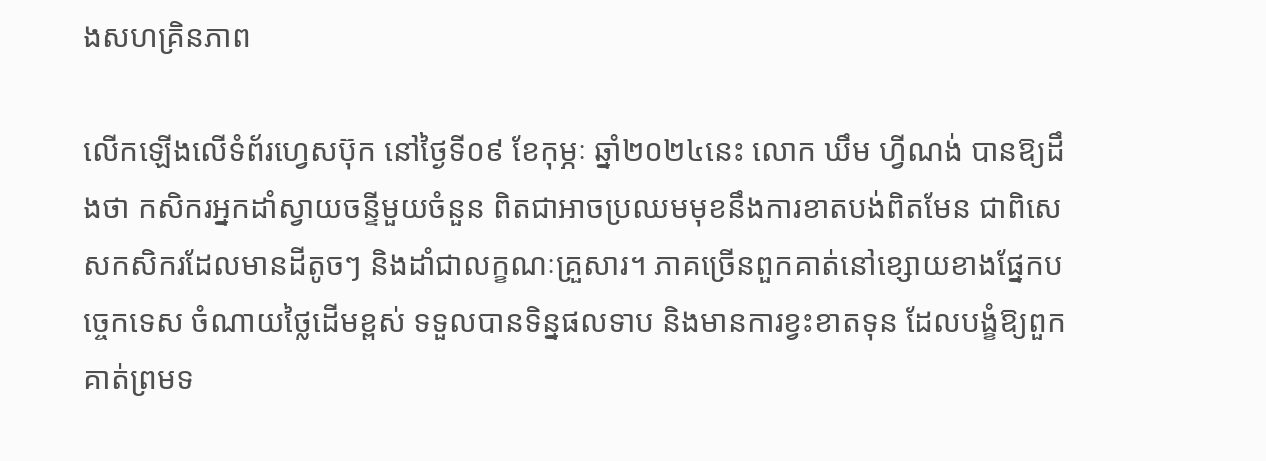ងសហគ្រិនភាព

លើកឡើងលើទំព័រហ្វេសប៊ុក នៅថ្ងៃទី០៩ ខែកុម្ភៈ ឆ្នាំ២០២៤នេះ លោក ឃឹម ហ្វីណង់ បានឱ្យដឹងថា កសិករអ្នកដាំស្វាយចន្ទីមួយចំនួន ពិតជាអាចប្រឈមមុខនឹងការខាតបង់ពិតមែន ជាពិសេសកសិករដែលមានដីតូចៗ និងដាំជាលក្ខណៈគ្រួសារ។ ភាគច្រើនពួកគាត់នៅខ្សោយខាងផ្នែកបច្ចេកទេស ចំណាយថ្លៃដើមខ្ពស់ ទទួលបានទិន្នផលទាប និងមានការខ្វះខាតទុន ដែលបង្ខំឱ្យពួកគាត់ព្រមទ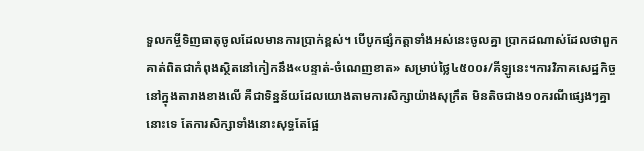ទួលកម្ចីទិញធាតុចូលដែលមានការប្រាក់ខ្ពស់។ បើបូកផ្សំកត្តាទាំងអស់នេះចូលគ្នា ប្រាកដណាស់ដែលថាពួកគាត់ពិតជាកំពុងស្ថិតនៅកៀកនឹង«បន្ទាត់-ចំណេញខាត» សម្រាប់ថ្លៃ៤៥០០៛/គីឡូនេះ។ការវិភាគសេដ្ឋកិច្ចនៅក្នុងតារាងខាងលើ គឺជាទិន្នន័យដែលយោងតាមការសិក្សាយ៉ាងសុក្រឹត មិនតិចជាង១០ករណីផ្សេងៗគ្នានោះទេ តែការសិក្សាទាំងនោះសុទ្ធតែផ្អែ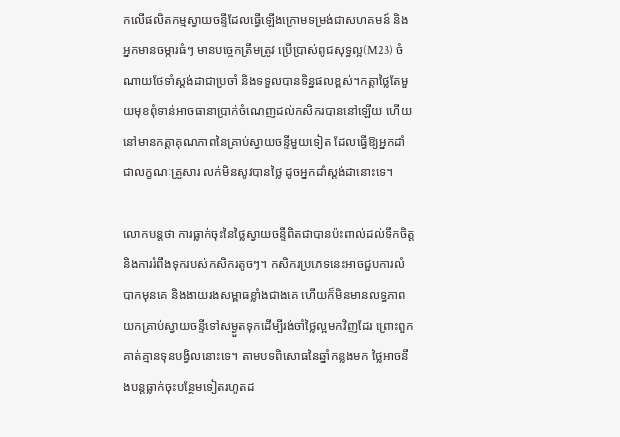កលើផលិតកម្មស្វាយចន្ទីដែលធ្វើឡើងក្រោមទម្រង់ជាសហគមន៍ និងអ្នកមានចម្ការធំៗ មានបច្ចេកត្រឹមត្រូវ ប្រើប្រាស់ពូជសុទ្ធល្អ(M23) ចំណាយថែទាំស្តង់ដាជាប្រចាំ និងទទួលបានទិន្នផលខ្ពស់។កត្តាថ្លៃតែមួយមុខពុំទាន់អាចធានាប្រាក់ចំណេញដល់កសិករបាននៅឡើយ ហើយនៅមានកត្តាគុណភាពនៃគ្រាប់ស្វាយចន្ទីមួយទៀត ដែលធ្វើឱ្យអ្នកដាំជាលក្ខណៈគ្រួសារ លក់មិនសូវបានថ្លៃ ដូចអ្នកដាំស្តង់ដានោះទេ។

លោកបន្តថា ការធ្លាក់ចុះនៃថ្លៃស្វាយចន្ទីពិតជាបានប៉ះពាល់ដល់ទឹកចិត្ត និងការរំពឹងទុករបស់កសិករតូចៗ។ កសិករប្រភេទនេះអាចជួបការលំបាកមុនគេ និងងាយរងសម្ពាធខ្លាំងជាងគេ ហើយក៏មិនមានលទ្ធភាពយកគ្រាប់ស្វាយចន្ទីទៅសម្ងួតទុកដើម្បីរង់ចាំថ្លៃល្អមកវិញដែរ ព្រោះពួកគាត់គ្មានទុនបង្វិលនោះទេ។ តាមបទពិសោធនៃឆ្នាំកន្លងមក ថ្លៃអាចនឹងបន្តធ្លាក់ចុះបន្ថែមទៀតរហូតដ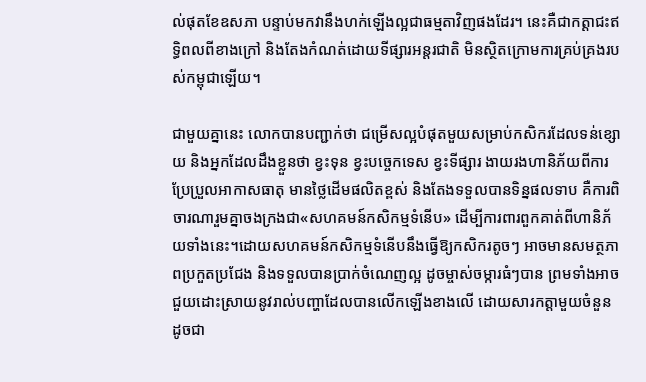ល់ផុតខែឧសភា បន្ទាប់មកវានឹងហក់ឡើងល្អជាធម្មតាវិញផងដែរ។ នេះគឺជាកត្តាជះឥទ្ធិពលពីខាងក្រៅ និងតែងកំណត់ដោយទីផ្សារអន្តរជាតិ មិនស្ថិតក្រោមការគ្រប់គ្រងរបស់កម្ពុជាឡើយ។

ជាមួយគ្នានេះ លោកបានបញ្ជាក់ថា ជម្រើសល្អបំផុតមួយសម្រាប់កសិករដែលទន់ខ្សោយ និងអ្នកដែលដឹងខ្លួនថា ខ្វះទុន ខ្វះបច្ចេកទេស ខ្វះទីផ្សារ ងាយរងហានិភ័យពីការប្រែប្រួលអាកាសធាតុ មានថ្លៃដើមផលិតខ្ពស់ និងតែងទទួលបានទិន្នផលទាប គឺការពិចារណារួមគ្នាចងក្រងជា«សហគមន៍កសិកម្មទំនើប» ដើម្បីការពារពួកគាត់ពីហានិភ័យទាំងនេះ។ដោយសហគមន៍កសិកម្មទំនើបនឹងធ្វើឱ្យកសិករតូចៗ អាចមានសមត្ថភាពប្រកួតប្រជែង និងទទួលបានប្រាក់ចំណេញល្អ ដូចម្ចាស់ចម្ការធំៗបាន ព្រមទាំងអាចជួយដោះស្រាយនូវរាល់បញ្ហាដែលបានលើកឡើងខាងលើ ដោយសារកត្តាមួយចំនួន ដូចជា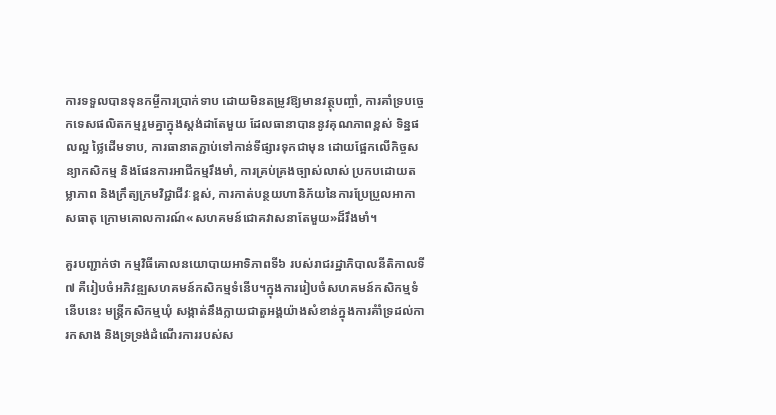ការទទួលបានទុនកម្ចីការប្រាក់ទាប ដោយមិនតម្រូវឱ្យមានវត្ថុបញ្ចាំ, ការគាំទ្របច្ចេកទេសផលិតកម្មរួមគ្នាក្នុងស្តង់ដាតែមួយ ដែលធានាបាននូវគុណភាពខ្ពស់ ទិន្នផលល្អ ថ្លៃដើមទាប, ការធានាតភ្ជាប់ទៅកាន់ទីផ្សារទុកជាមុន ដោយផ្អែកលើកិច្ចសន្យាកសិកម្ម និងផែនការអាជីកម្មរឹងមាំ, ការគ្រប់គ្រងច្បាស់លាស់ ប្រកបដោយតម្លាភាព និងក្រឹត្យក្រមវិជ្ជាជីវៈខ្ពស់, ការកាត់បន្ថយហានិភ័យនៃការប្រែប្រួលអាកាសធាតុ ក្រោមគោលការណ៍«សហគមន៍ជោគវាសនាតែមួយ»ដ៏រឹងមាំ។

គួរបញ្ជាក់ថា កម្មវិធីគោលនយោបាយអាទិភាពទី៦ របស់រាជរដ្ឋាភិបាលនីតិកាលទី៧ គឺរៀបចំអភិវឌ្ឍសហគមន៍កសិកម្មទំនើប។ក្នុងការរៀបចំសហគមន៍កសិកម្មទំនើបនេះ មន្ត្រីកសិកម្មឃុំ សង្កាត់នឹងក្លាយជាតួអង្គយ៉ាងសំខាន់ក្នុងការគំាំទ្រដល់ការកសាង និងទ្រទ្រង់ដំណើរការរបស់ស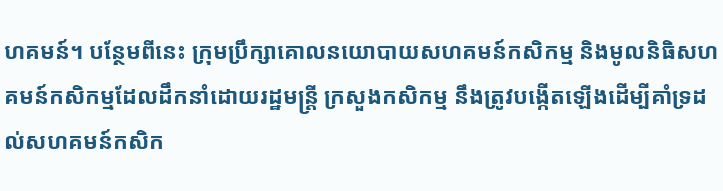ហគមន៍។ បន្ថែមពីនេះ ក្រុមប្រឹក្សាគោលនយោបាយសហគមន៍កសិកម្ម និងមូលនិធិសហគមន៍កសិកម្មដែលដឹកនាំដោយរដ្ឋមន្ត្រី ក្រសួងកសិកម្ម នឹងត្រូវបង្កើតឡើងដើម្បីគាំទ្រដល់សហគមន៍កសិក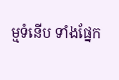ម្មទំនើប ទាំងផ្នែក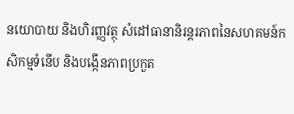នយោបាយ និងហិរញ្ញវត្ថុ សំដៅធានានិរន្តរភាពនៃសហគមន៍កសិកម្មទំនើប និងបង្កើនភាពប្រកួត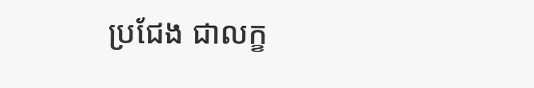ប្រជែង ជាលក្ខ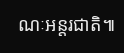ណៈអន្តរជាតិ៕